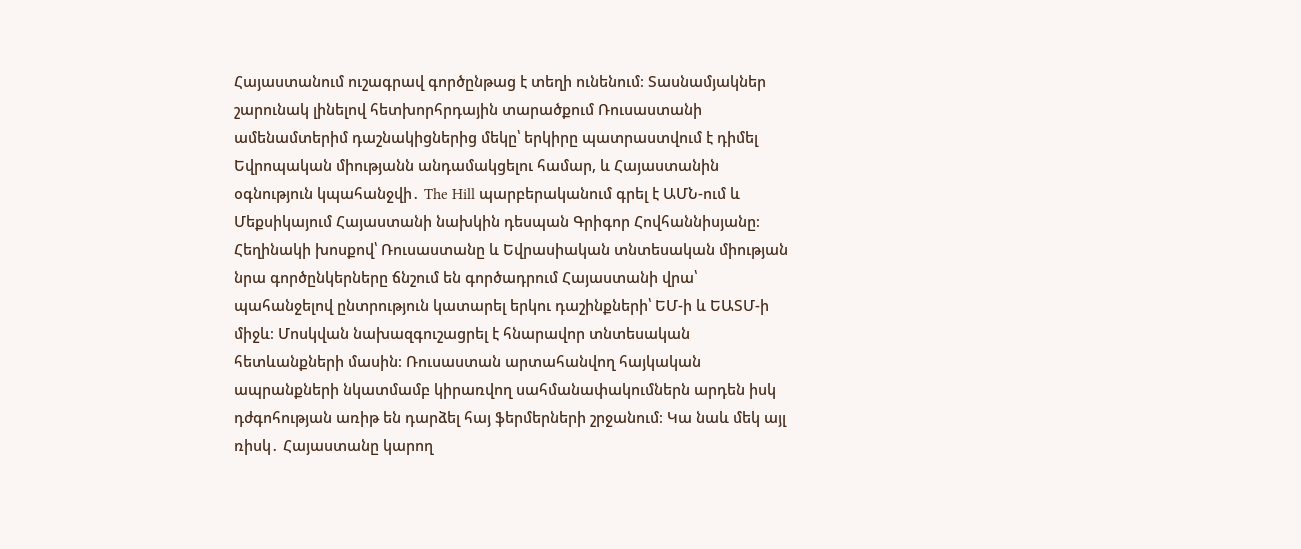Հայաստանում ուշագրավ գործընթաց է տեղի ունենում։ Տասնամյակներ շարունակ լինելով հետխորհրդային տարածքում Ռուսաստանի ամենամտերիմ դաշնակիցներից մեկը՝ երկիրը պատրաստվում է դիմել Եվրոպական միությանն անդամակցելու համար, և Հայաստանին օգնություն կպահանջվի․ The Hill պարբերականում գրել է ԱՄՆ-ում և Մեքսիկայում Հայաստանի նախկին դեսպան Գրիգոր Հովհաննիսյանը։
Հեղինակի խոսքով՝ Ռուսաստանը և Եվրասիական տնտեսական միության նրա գործընկերները ճնշում են գործադրում Հայաստանի վրա՝ պահանջելով ընտրություն կատարել երկու դաշինքների՝ ԵՄ-ի և ԵԱՏՄ-ի միջև։ Մոսկվան նախազգուշացրել է հնարավոր տնտեսական հետևանքների մասին։ Ռուսաստան արտահանվող հայկական ապրանքների նկատմամբ կիրառվող սահմանափակումներն արդեն իսկ դժգոհության առիթ են դարձել հայ ֆերմերների շրջանում։ Կա նաև մեկ այլ ռիսկ․ Հայաստանը կարող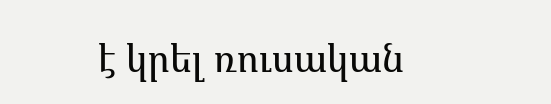է կրել ռուսական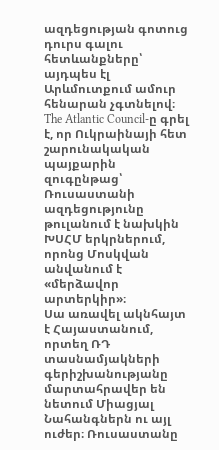ազդեցության գոտուց դուրս գալու հետևանքները՝ այդպես էլ Արևմուտքում ամուր հենարան չգտնելով։
The Atlantic Council-ը գրել է, որ Ուկրաինայի հետ շարունակական պայքարին զուգընթաց՝ Ռուսաստանի ազդեցությունը թուլանում է նախկին ԽՍՀՄ երկրներում, որոնց Մոսկվան անվանում է «մերձավոր արտերկիր»։
Սա առավել ակնհայտ է Հայաստանում, որտեղ ՌԴ տասնամյակների գերիշխանությանը մարտահրավեր են նետում Միացյալ Նահանգներն ու այլ ուժեր։ Ռուսաստանը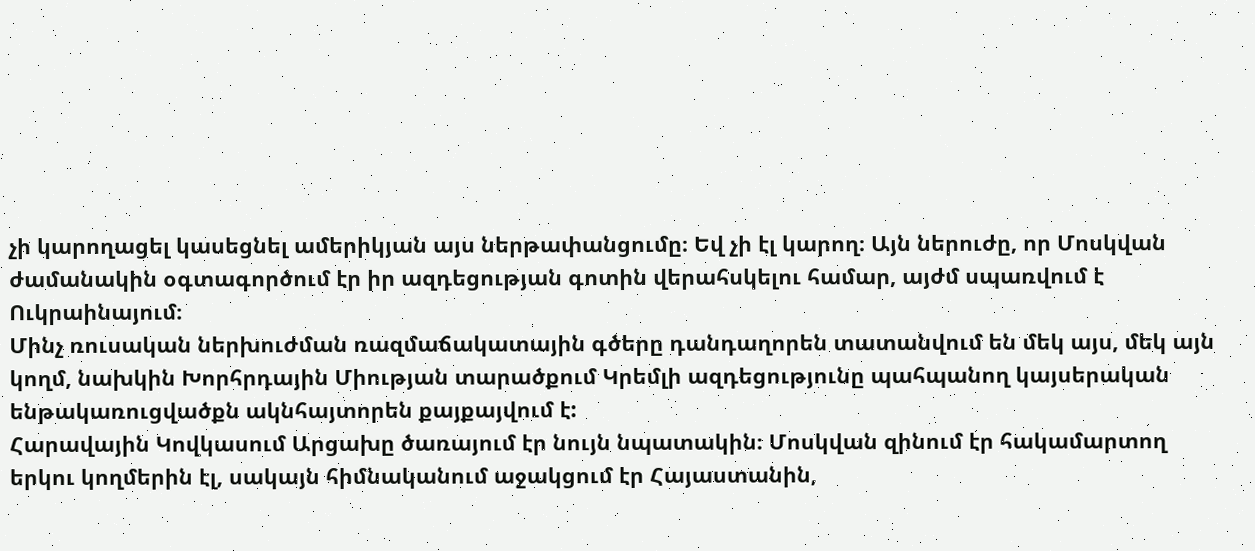չի կարողացել կասեցնել ամերիկյան այս ներթափանցումը։ Եվ չի էլ կարող։ Այն ներուժը, որ Մոսկվան ժամանակին օգտագործում էր իր ազդեցության գոտին վերահսկելու համար, այժմ սպառվում է Ուկրաինայում։
Մինչ ռուսական ներխուժման ռազմաճակատային գծերը դանդաղորեն տատանվում են մեկ այս, մեկ այն կողմ, նախկին Խորհրդային Միության տարածքում Կրեմլի ազդեցությունը պահպանող կայսերական ենթակառուցվածքն ակնհայտորեն քայքայվում է:
Հարավային Կովկասում Արցախը ծառայում էր նույն նպատակին։ Մոսկվան զինում էր հակամարտող երկու կողմերին էլ, սակայն հիմնականում աջակցում էր Հայաստանին,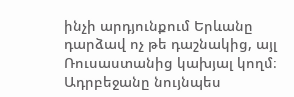ինչի արդյունքում Երևանը դարձավ ոչ թե դաշնակից, այլ Ռուսաստանից կախյալ կողմ։ Ադրբեջանը նույնպես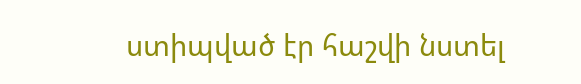ստիպված էր հաշվի նստել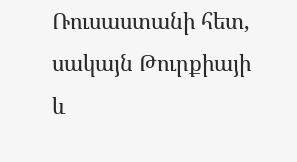Ռուսաստանի հետ, սակայն Թուրքիայի և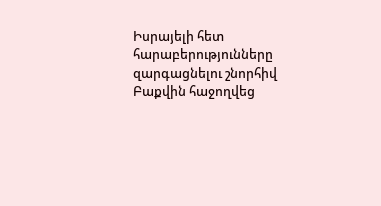Իսրայելի հետ հարաբերությունները զարգացնելու շնորհիվ Բաքվին հաջողվեց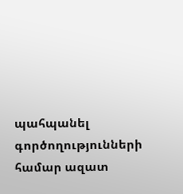պահպանել գործողությունների համար ազատ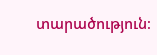տարածություն։